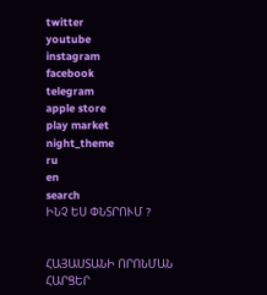twitter
youtube
instagram
facebook
telegram
apple store
play market
night_theme
ru
en
search
ԻՆՉ ԵՍ ՓՆՏՐՈՒՄ ?


ՀԱՅԱՍՏԱՆԻ ՈՐՈՆՄԱՆ ՀԱՐՑԵՐ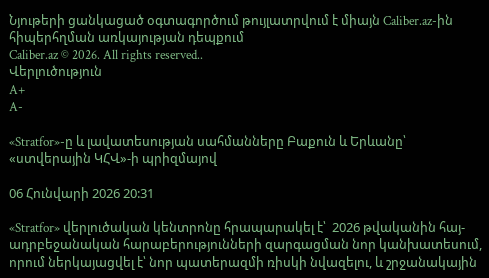Նյութերի ցանկացած օգտագործում թույլատրվում է միայն Caliber.az-ին հիպերհղման առկայության դեպքում
Caliber.az © 2026. All rights reserved..
Վերլուծություն
A+
A-

«Stratfor»-ը և լավատեսության սահմանները Բաքուն և Երևանը՝ «ստվերային ԿՀՎ»-ի պրիզմայով

06 Հունվարի 2026 20:31

«Stratfor» վերլուծական կենտրոնը հրապարակել է՝  2026 թվականին հայ-ադրբեջանական հարաբերությունների զարգացման նոր կանխատեսում, որում ներկայացվել է՝ նոր պատերազմի ռիսկի նվազելու, և շրջանակային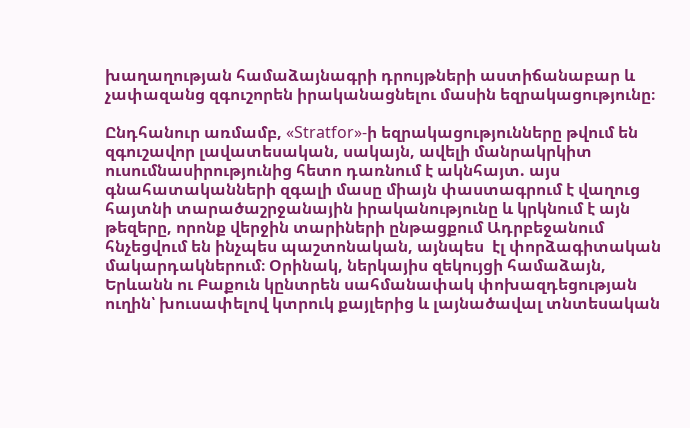խաղաղության համաձայնագրի դրույթների աստիճանաբար և չափազանց զգուշորեն իրականացնելու մասին եզրակացությունը։

Ընդհանուր առմամբ, «Stratfor»-ի եզրակացությունները թվում են զգուշավոր լավատեսական, սակայն, ավելի մանրակրկիտ ուսումնասիրությունից հետո դառնում է ակնհայտ. այս գնահատականների զգալի մասը միայն փաստագրում է վաղուց հայտնի տարածաշրջանային իրականությունը և կրկնում է այն թեզերը, որոնք վերջին տարիների ընթացքում Ադրբեջանում հնչեցվում են ինչպես պաշտոնական, այնպես  էլ փորձագիտական մակարդակներում։ Օրինակ, ներկայիս զեկույցի համաձայն, Երևանն ու Բաքուն կընտրեն սահմանափակ փոխազդեցության ուղին՝ խուսափելով կտրուկ քայլերից և լայնածավալ տնտեսական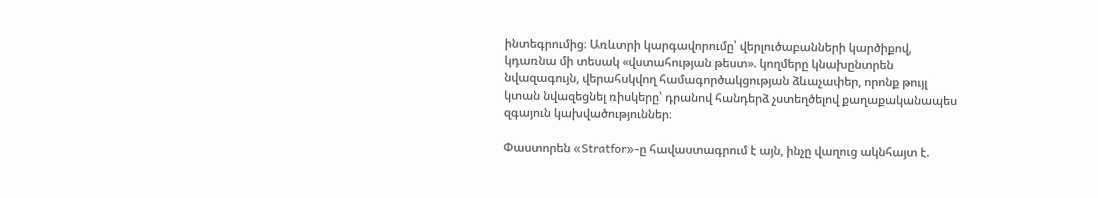ինտեգրումից։ Առևտրի կարգավորումը՝ վերլուծաբանների կարծիքով, կդառնա մի տեսակ «վստահության թեստ». կողմերը կնախընտրեն նվազագույն, վերահսկվող համագործակցության ձևաչափեր, որոնք թույլ կտան նվազեցնել ռիսկերը՝ դրանով հանդերձ չստեղծելով քաղաքականապես զգայուն կախվածություններ։

Փաստորեն «Stratfor»-ը հավաստագրում է այն, ինչը վաղուց ակնհայտ է.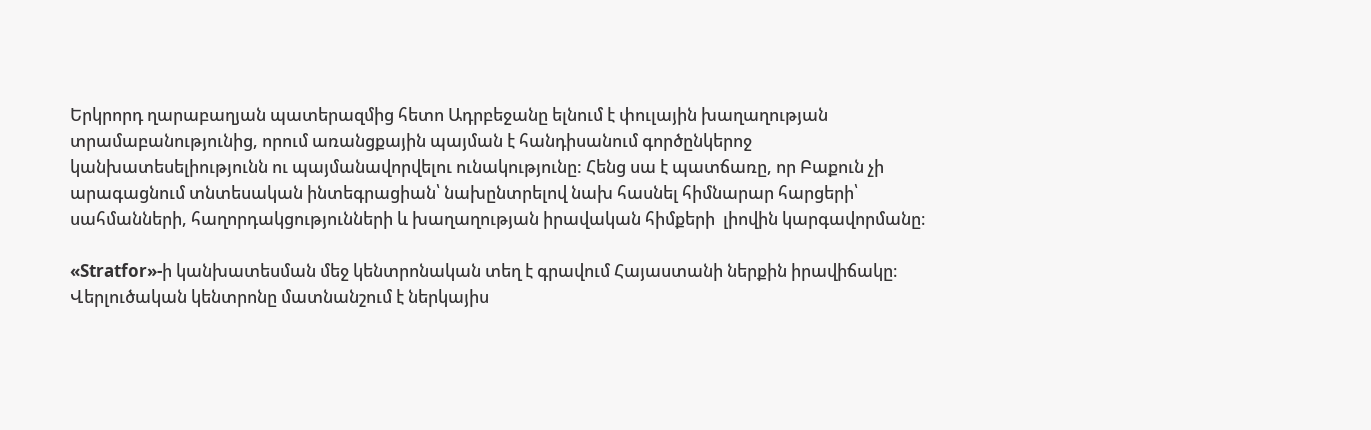Երկրորդ ղարաբաղյան պատերազմից հետո Ադրբեջանը ելնում է փուլային խաղաղության տրամաբանությունից, որում առանցքային պայման է հանդիսանում գործընկերոջ կանխատեսելիությունն ու պայմանավորվելու ունակությունը: Հենց սա է պատճառը, որ Բաքուն չի արագացնում տնտեսական ինտեգրացիան՝ նախընտրելով նախ հասնել հիմնարար հարցերի՝ սահմանների, հաղորդակցությունների և խաղաղության իրավական հիմքերի  լիովին կարգավորմանը։

«Stratfor»-ի կանխատեսման մեջ կենտրոնական տեղ է գրավում Հայաստանի ներքին իրավիճակը։ Վերլուծական կենտրոնը մատնանշում է ներկայիս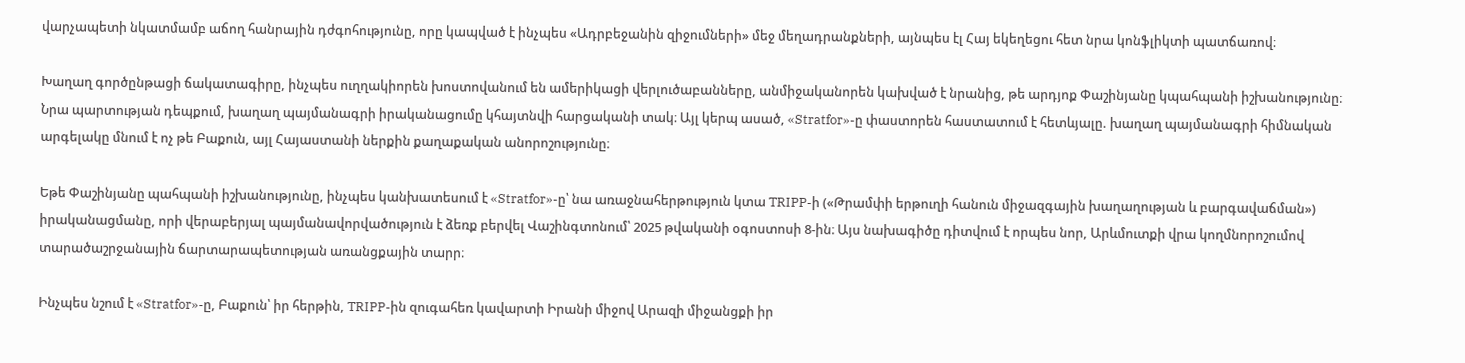վարչապետի նկատմամբ աճող հանրային դժգոհությունը, որը կապված է ինչպես «Ադրբեջանին զիջումների» մեջ մեղադրանքների, այնպես էլ Հայ եկեղեցու հետ նրա կոնֆլիկտի պատճառով։

Խաղաղ գործընթացի ճակատագիրը, ինչպես ուղղակիորեն խոստովանում են ամերիկացի վերլուծաբանները, անմիջականորեն կախված է նրանից, թե արդյոք Փաշինյանը կպահպանի իշխանությունը։ Նրա պարտության դեպքում, խաղաղ պայմանագրի իրականացումը կհայտնվի հարցականի տակ։ Այլ կերպ ասած, «Stratfor»-ը փաստորեն հաստատում է հետևյալը. խաղաղ պայմանագրի հիմնական արգելակը մնում է ոչ թե Բաքուն, այլ Հայաստանի ներքին քաղաքական անորոշությունը։

Եթե Փաշինյանը պահպանի իշխանությունը, ինչպես կանխատեսում է «Stratfor»-ը՝ նա առաջնահերթություն կտա TRIPP-ի («Թրամփի երթուղի հանուն միջազգային խաղաղության և բարգավաճման») իրականացմանը, որի վերաբերյալ պայմանավորվածություն է ձեռք բերվել Վաշինգտոնում՝ 2025 թվականի օգոստոսի 8-ին։ Այս նախագիծը դիտվում է որպես նոր, Արևմուտքի վրա կողմնորոշումով տարածաշրջանային ճարտարապետության առանցքային տարր։

Ինչպես նշում է «Stratfor»-ը, Բաքուն՝ իր հերթին, TRIPP-ին զուգահեռ կավարտի Իրանի միջով Արազի միջանցքի իր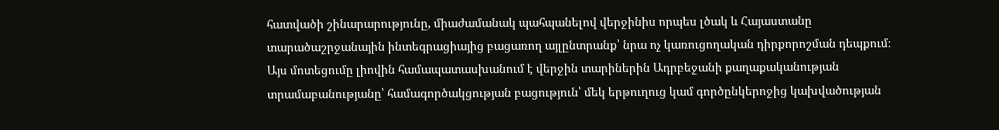հատվածի շինարարությունը, միաժամանակ պահպանելով վերջինիս որպես լծակ և Հայաստանը տարածաշրջանային ինտեգրացիայից բացառող այլընտրանք՝ նրա ոչ կառուցողական դիրքորոշման դեպքում։ Այս մոտեցումը լիովին համապատասխանում է վերջին տարիներին Ադրբեջանի քաղաքականության տրամաբանությանը՝ համագործակցության բացություն՝ մեկ երթուղուց կամ գործընկերոջից կախվածության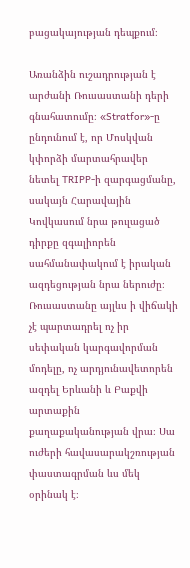բացակայության դեպքում։

Առանձին ուշադրության է արժանի Ռուսաստանի դերի գնահատումը։ «Stratfor»-ը ընդունում է, որ Մոսկվան կփորձի մարտահրավեր նետել TRIPP-ի զարգացմանը, սակայն Հարավային Կովկասում նրա թուլացած դիրքը զգալիորեն սահմանափակում է իրական ազդեցության նրա ներուժը։ Ռուսաստանը այլևս ի վիճակի չէ պարտադրել ոչ իր սեփական կարգավորման մոդելը, ոչ արդյունավետորեն ազդել Երևանի և Բաքվի արտաքին քաղաքականության վրա։ Սա ուժերի հավասարակշռության փաստագրման ևս մեկ օրինակ է։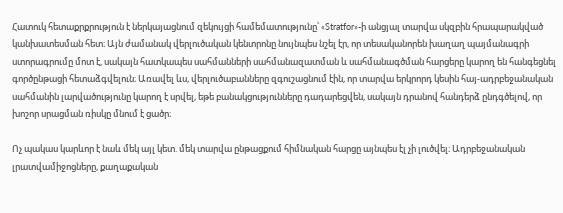Հատուկ հետաքրքրություն է ներկայացնում զեկույցի համեմատությունը՝ «Stratfor»-ի անցյալ տարվա սկզբին հրապարակված կանխատեսման հետ։ Այն ժամանակ վերլուծական կենտրոնը նույնպես նշել էր, որ տեսականորեն խաղաղ պայմանագրի ստորագրումը մոտ է, սակայն հատկապես սահմանների սահմանազատման և սահմանագծման հարցերը կարող են հանգեցնել գործընթացի հետաձգվելուն։ Առավել ևս, վերլուծաբանները զգուշացնում էին, որ տարվա երկրորդ կեսին հայ-ադրբեջանական սահմանին լարվածությունը կարող է սրվել, եթե բանակցությունները դադարեցվեն, սակայն դրանով հանդերձ ընդգծելով, որ խոշոր սրացման ռիսկը մնում է ցածր։

Ոչ պակաս կարևոր է նաև մեկ այլ կետ. մեկ տարվա ընթացքում հիմնական հարցը այնպես էլ չի լուծվել։ Ադրբեջանական լրատվամիջոցները, քաղաքական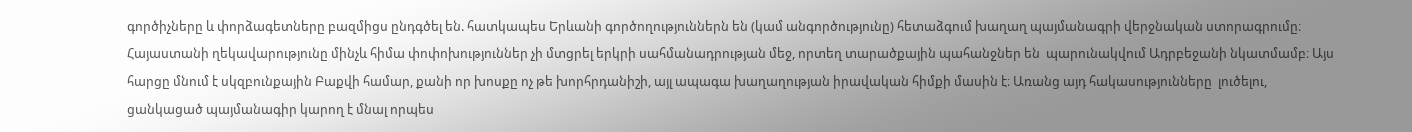գործիչները և փորձագետները բազմիցս ընդգծել են. հատկապես Երևանի գործողություններն են (կամ անգործությունը) հետաձգում խաղաղ պայմանագրի վերջնական ստորագրումը։ Հայաստանի ղեկավարությունը մինչև հիմա փոփոխություններ չի մտցրել երկրի սահմանադրության մեջ, որտեղ տարածքային պահանջներ են  պարունակվում Ադրբեջանի նկատմամբ։ Այս հարցը մնում է սկզբունքային Բաքվի համար, քանի որ խոսքը ոչ թե խորհրդանիշի, այլ ապագա խաղաղության իրավական հիմքի մասին է։ Առանց այդ հակասությունները  լուծելու, ցանկացած պայմանագիր կարող է մնալ որպես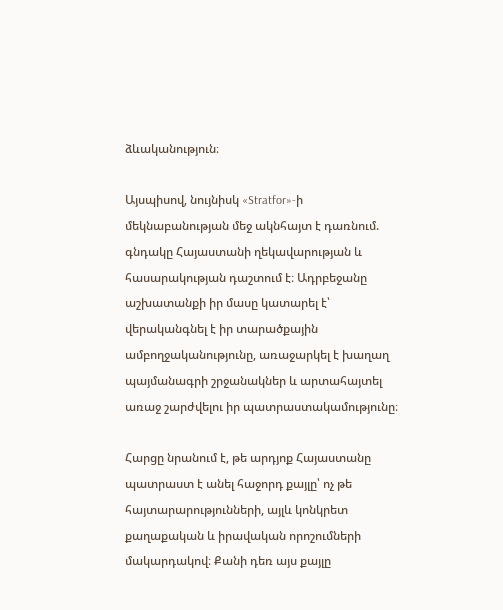ձևականություն։

Այսպիսով, նույնիսկ «Stratfor»-ի մեկնաբանության մեջ ակնհայտ է դառնում. գնդակը Հայաստանի ղեկավարության և հասարակության դաշտում է։ Ադրբեջանը աշխատանքի իր մասը կատարել է՝ վերականգնել է իր տարածքային ամբողջականությունը, առաջարկել է խաղաղ պայմանագրի շրջանակներ և արտահայտել առաջ շարժվելու իր պատրաստակամությունը։

Հարցը նրանում է, թե արդյոք Հայաստանը պատրաստ է անել հաջորդ քայլը՝ ոչ թե հայտարարությունների, այլև կոնկրետ քաղաքական և իրավական որոշումների մակարդակով։ Քանի դեռ այս քայլը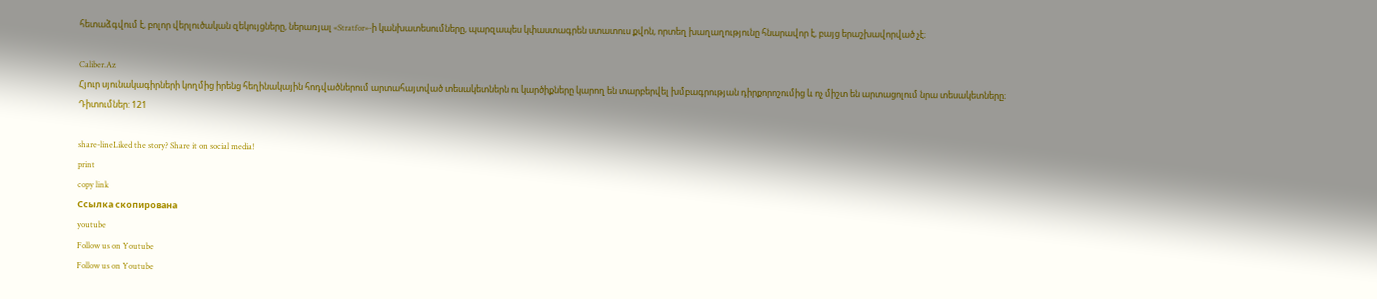հետաձգվում է, բոլոր վերլուծական զեկույցները, ներառյալ «Stratfor»-ի կանխատեսումները, պարզապես կփաստագրեն ստատուս քվոն, որտեղ խաղաղությունը հնարավոր է, բայց երաշխավորված չէ։

Caliber.Az
Հյուր սյունակագիրների կողմից իրենց հեղինակային հոդվածներում արտահայտված տեսակետներն ու կարծիքները կարող են տարբերվել խմբագրության դիրքորոշումից և ոչ միշտ են արտացոլում նրա տեսակետները։
Դիտումներ: 121

share-lineLiked the story? Share it on social media!
print
copy link
Ссылка скопирована
youtube
Follow us on Youtube
Follow us on Youtube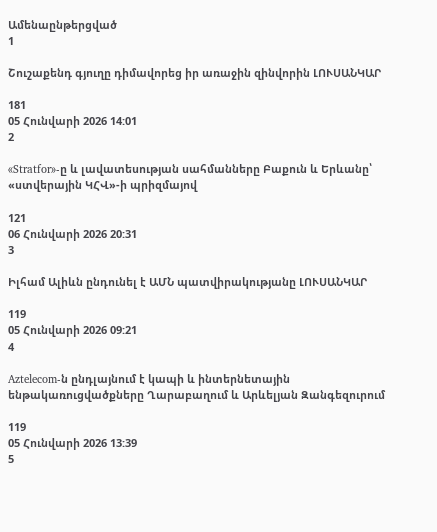Ամենաընթերցված
1

Շուշաքենդ գյուղը դիմավորեց իր առաջին զինվորին ԼՈՒՍԱՆԿԱՐ

181
05 Հունվարի 2026 14:01
2

«Stratfor»-ը և լավատեսության սահմանները Բաքուն և Երևանը՝ «ստվերային ԿՀՎ»-ի պրիզմայով

121
06 Հունվարի 2026 20:31
3

Իլհամ Ալիևն ընդունել է ԱՄՆ պատվիրակությանը ԼՈՒՍԱՆԿԱՐ

119
05 Հունվարի 2026 09:21
4

Aztelecom-ն ընդլայնում է կապի և ինտերնետային ենթակառուցվածքները Ղարաբաղում և Արևելյան Զանգեզուրում

119
05 Հունվարի 2026 13:39
5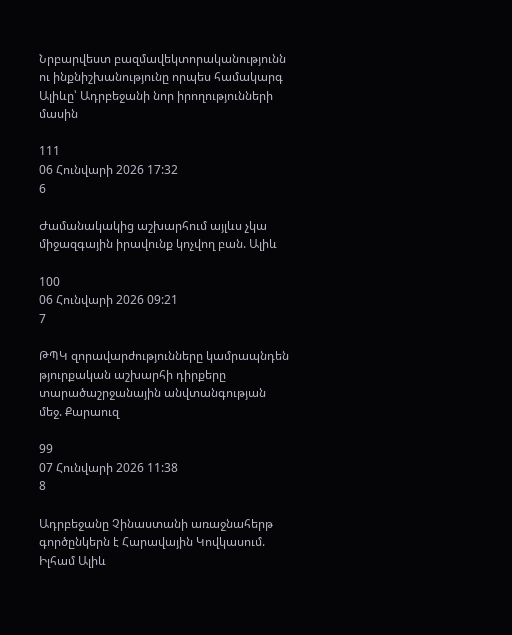Նրբարվեստ բազմավեկտորականությունն ու ինքնիշխանությունը որպես համակարգ Ալիևը՝ Ադրբեջանի նոր իրողությունների մասին

111
06 Հունվարի 2026 17:32
6

Ժամանակակից աշխարհում այլևս չկա միջազգային իրավունք կոչվող բան. Ալիև

100
06 Հունվարի 2026 09:21
7

ԹՊԿ զորավարժությունները կամրապնդեն թյուրքական աշխարհի դիրքերը տարածաշրջանային անվտանգության մեջ. Քարաուզ

99
07 Հունվարի 2026 11:38
8

Ադրբեջանը Չինաստանի առաջնահերթ գործընկերն է Հարավային Կովկասում. Իլհամ Ալիև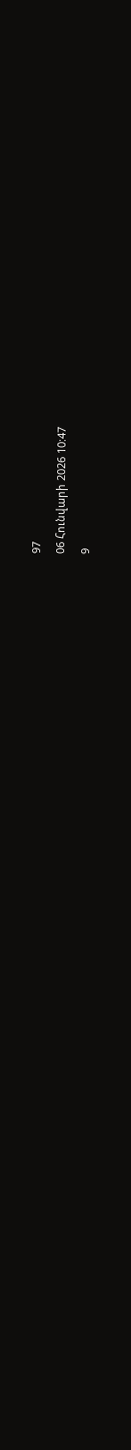97
06 Հունվարի 2026 10:47
9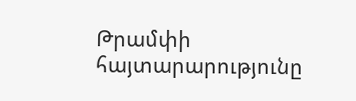Թրամփի հայտարարությունը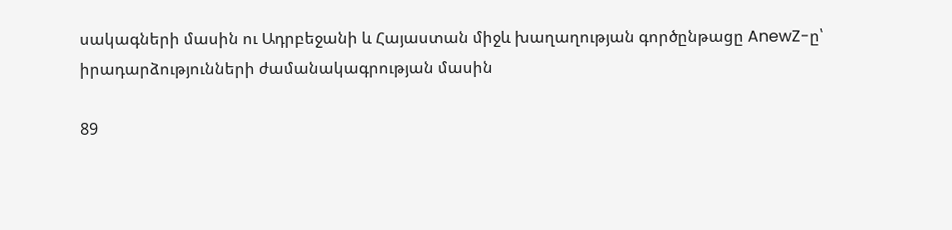սակագների մասին ու Ադրբեջանի և Հայաստան միջև խաղաղության գործընթացը AnewZ-ը՝ իրադարձությունների ժամանակագրության մասին

89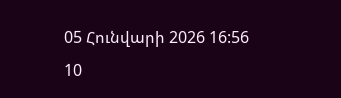05 Հունվարի 2026 16:56
10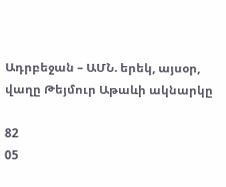Ադրբեջան – ԱՄՆ. երեկ, այսօր, վաղը Թեյմուր Աթաևի ակնարկը

82
05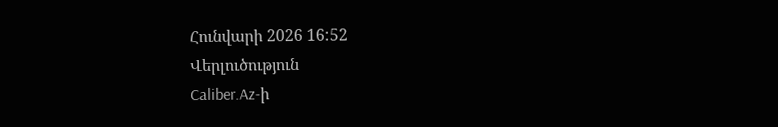Հունվարի 2026 16:52
Վերլուծություն
Caliber.Az-ի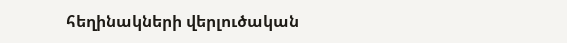հեղինակների վերլուծական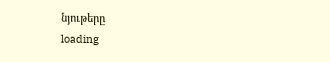նյութերը
loading